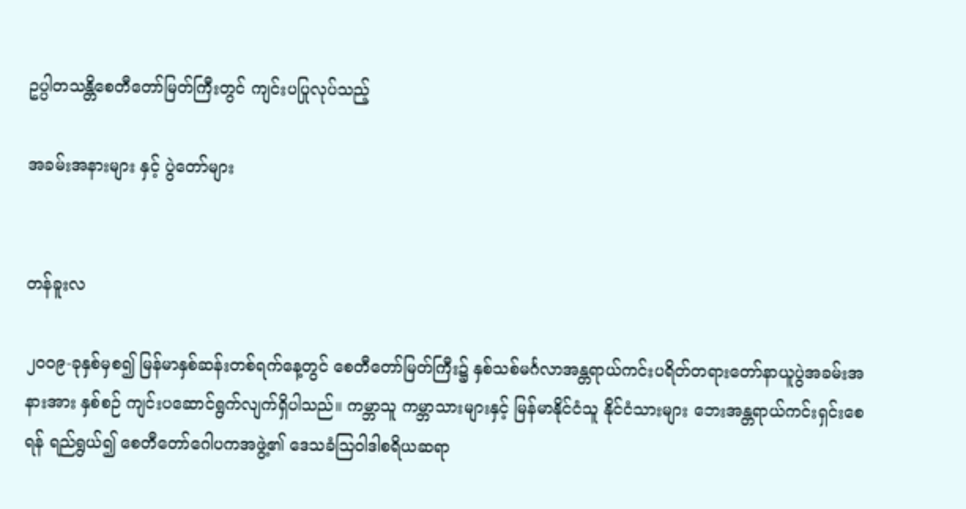ဥပ္ပါတသန္တိစေတီတော်မြတ်ကြီးတွင် ကျင်းပပြုလုပ်သည့်

အခမ်းအနားများ နှင့် ပွဲတော်များ


တန်ခူးလ

၂၀၀၉-ခုနှစ်မှစ၍ မြန်မာနှစ်ဆန်းတစ်ရက်နေ့တွင် စေတီတော်မြတ်ကြီး၌ နှစ်သစ်မင်္ဂလာအန္တရာယ်ကင်းပရိတ်တရားတော်နာယူပွဲအခမ်းအနားအား နှစ်စဉ် ကျင်းပဆောင်ရွက်လျက်ရှိပါသည်။ ကမ္ဘာသူ ကမ္ဘာသားများနှင့် မြန်မာနိုင်ငံသူ နိုင်ငံသားများ ဘေးအန္တရာယ်ကင်းရှင်းစေရန် ရည်ရွယ်၍ စေတီတော်ဂေါပကအဖွဲ့၏ ဒေသခံဩဝါဒါစရိယဆရာ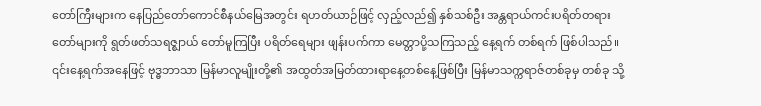တော်ကြီးများက နေပြည်တော်ကောင်စီနယ်မြေအတွင်း ရဟတ်ယာဉ်ဖြင့် လှည့်လည်၍ နှစ်သစ်ဦး အန္တရာယ်ကင်းပရိတ်တရားတော်များကို ရွတ်ဖတ်သရဇ္စျာယ် တော်မူကြပြီး ပရိတ်ရေများ ဖျန်းပက်ကာ မေတ္တာပို့သကြသည့် နေ့ရက် တစ်ရက် ဖြစ်ပါသည်။ ၎င်းနေ့ရက်အနေဖြင့် ဗုဒ္ဓဘာသာ မြန်မာလူမျိုးတို့၏ အထွတ်အမြတ်ထားရာနေ့တစ်နေ့ဖြစ်ပြီး မြန်မာသက္ကရာဇ်တစ်ခုမှ တစ်ခု သို့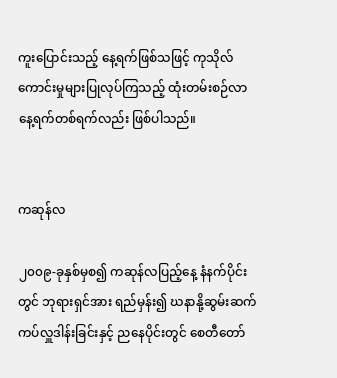ကူးပြောင်းသည့် နေ့ရက်ဖြစ်သဖြင့် ကုသိုလ်ကောင်းမှုများပြုလုပ်ကြသည့် ထုံးတမ်းစဉ်လာနေ့ရက်တစ်ရက်လည်း ဖြစ်ပါသည်။


ကဆုန်လ

၂၀၀၉-ခုနှစ်မှစ၍ ကဆုန်လပြည့်နေ့ နံနက်ပိုင်းတွင် ဘုရားရှင်အား ရည်မှန်း၍ ဃနာနို့ဆွမ်းဆက်ကပ်လှူဒါန်းခြင်းနှင့် ညနေပိုင်းတွင် စေတီတော်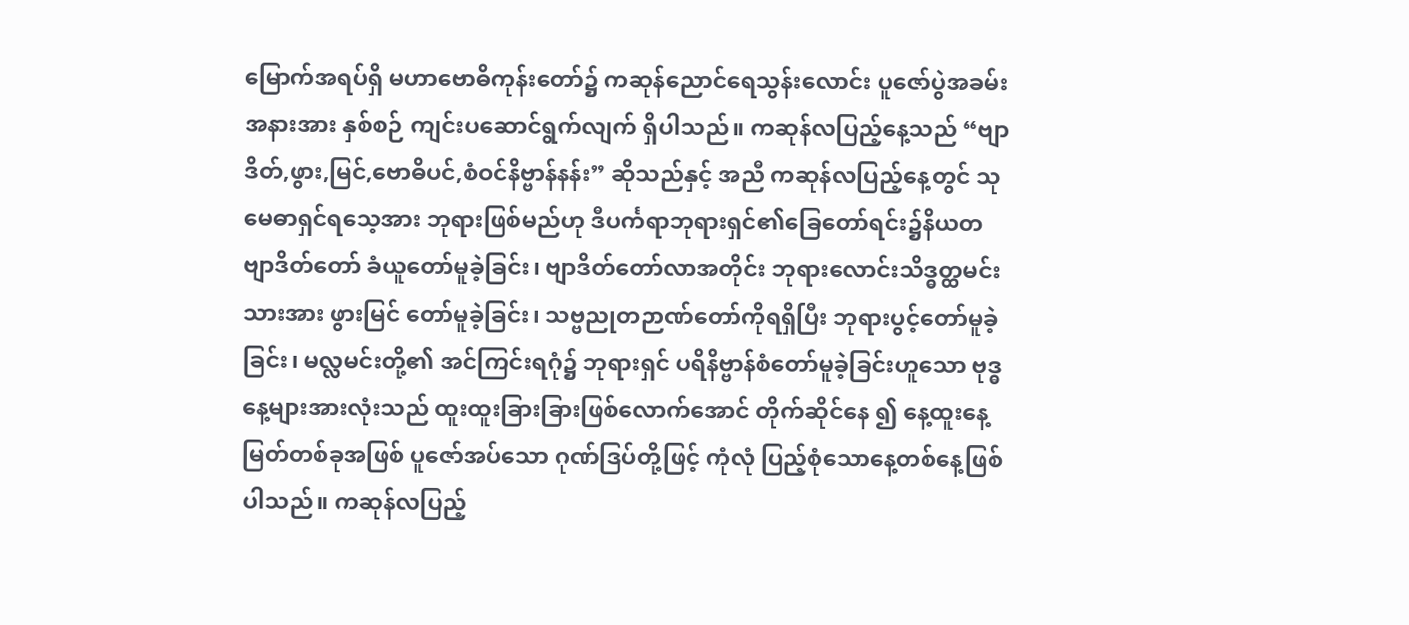မြောက်အရပ်ရှိ မဟာဗောဓိကုန်းတော်၌ ကဆုန်ညောင်ရေသွန်းလောင်း ပူဇော်ပွဲအခမ်းအနားအား နှစ်စဉ် ကျင်းပဆောင်ရွက်လျက် ရှိပါသည်။ ကဆုန်လပြည့်နေ့သည် “ဗျာဒိတ်,ဖွား,မြင်,ဗောဓိပင်,စံဝင်နိဗ္ဗာန်နန်း” ဆိုသည်နှင့် အညီ ကဆုန်လပြည့်နေ့တွင် သုမေဓာရှင်ရသေ့အား ဘုရားဖြစ်မည်ဟု ဒီပင်္ကရာဘုရားရှင်၏ခြေတော်ရင်း၌နိယတဗျာဒိတ်တော် ခံယူတော်မူခဲ့ခြင်း၊ ဗျာဒိတ်တော်လာအတိုင်း ဘုရားလောင်းသိဒ္ဓတ္ထမင်းသားအား ဖွားမြင် တော်မူခဲ့ခြင်း၊ သဗ္ဗညုတဉာဏ်တော်ကိုရရှိပြီး ဘုရားပွင့်တော်မူခဲ့ခြင်း၊ မလ္လမင်းတို့၏ အင်ကြင်းရဂုံ၌ ဘုရားရှင် ပရိနိဗ္ဗာန်စံတော်မူခဲ့ခြင်းဟူသော ဗုဒ္ဓနေ့များအားလုံးသည် ထူးထူးခြားခြားဖြစ်လောက်အောင် တိုက်ဆိုင်နေ ၍ နေ့ထူးနေ့မြတ်တစ်ခုအဖြစ် ပူဇော်အပ်သော ဂုဏ်ဒြပ်တို့ဖြင့် ကုံလုံ ပြည့်စုံသောနေ့တစ်နေ့ဖြစ်ပါသည်။ ကဆုန်လပြည့်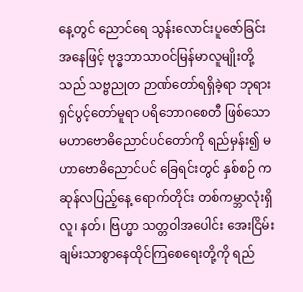နေ့တွင် ညောင်ရေ သွန်းလောင်းပူဇော်ခြင်းအနေဖြင့် ဗုဒ္ဓဘာသာဝင်မြန်မာလူမျိုးတို့သည် သဗ္ဗညုတ ဉာဏ်တော်ရရှိခဲ့ရာ ဘုရားရှင်ပွင့်တော်မူရာ ပရိဘောဂစေတီ ဖြစ်သော မဟာဗောဓိညောင်ပင်တော်ကို ရည်မှန်း၍ မဟာဗောဓိညောင်ပင် ခြေရင်းတွင် နှစ်စဉ် ကဆုန်လပြည့်နေ့ ရောက်တိုင်း တစ်ကမ္ဘာလုံးရှိ လူ၊ နတ်၊ ဗြဟ္မာ သတ္တဝါအပေါင်း အေးငြိမ်းချမ်းသာစွာနေထိုင်ကြစေရေးတို့ကို ရည်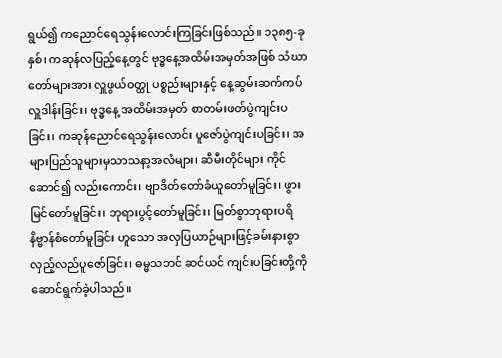ရွယ်၍ ကညောင်ရေသွန်းလောင်းကြခြင်းဖြစ်သည်။ ၁၃၈၅-ခုနှစ်၊ ကဆုန်လပြည့်နေ့တွင် ဗုဒ္ဓနေ့အထိမ်းအမှတ်အဖြစ် သံဃာတော်များအား လှူဖွယ်ဝတ္ထု ပစ္စည်းများနှင့် နေ့ဆွမ်းဆက်ကပ် လှူဒါန်းခြင်း၊ ဗုဒ္ဓနေ့ အထိမ်းအမှတ် စာတမ်းဖတ်ပွဲကျင်းပခြင်း၊ ကဆုန်ညောင်ရေသွန်းလောင်း ပူဇော်ပွဲကျင်းပခြင်း၊ အများပြည်သူများမှသာသနာ့အလံများ၊ ဆီမီးတိုင်များ ကိုင်ဆောင်၍ လည်းကောင်း၊ ဗျာဒိတ်တော်ခံယူတော်မူခြင်း၊ ဖွားမြင်တော်မူခြင်း၊ ဘုရားပွင့်တော်မူခြင်း၊ မြတ်စွာဘုရားပရိနိဗ္ဗာန်စံတော်မူခြင်း ဟူသော အလှပြယာဉ်များဖြင့်ခမ်းနားစွာလှည့်လည်ပူဇော်ခြင်း၊ ဓမ္မသဘင် ဆင်ယင် ကျင်းပခြင်းတို့ကို ဆောင်ရွက်ခဲ့ပါသည်။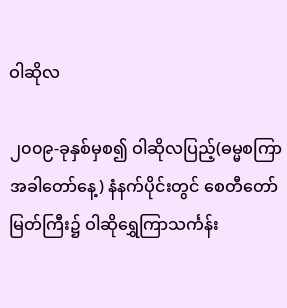ဝါဆိုလ

၂၀၀၉-ခုနှစ်မှစ၍ ဝါဆိုလပြည့်(ဓမ္မစကြာအခါတော်နေ့) နံနက်ပိုင်းတွင် စေတီတော်မြတ်ကြီး၌ ဝါဆိုရွှေကြာသင်္ကန်း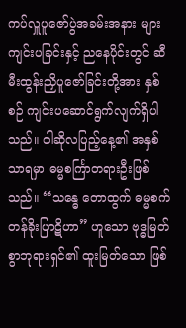ကပ်လှူပူဇော်ပွဲအခမ်းအနား များ ကျင်းပခြင်းနှင့် ညနေပိုင်းတွင် ဆီမီးထွန်းညှိပူဇော်ခြင်းတို့အား နှစ်စဉ် ကျင်းပဆောင်ရွက်လျက်ရှိပါသည်။ ဝါဆိုလပြည့်နေ့၏ အနှစ်သာရမှာ ဓမ္မစင်္ကြာတရားဦးဖြစ်သည်။ “သန္ဓေ တောထွက် ဓမ္မစက် တန်ခိုးပြာဋိဟာ” ဟူသော ဗုဒ္ဓမြတ်စွာဘုရားရှင်၏ ထူးမြတ်သော ဖြစ်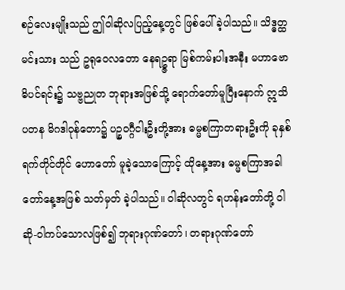စဉ်လေးမျိုးသည် ဤဝါဆိုလပြည့်နေ့တွင် ဖြစ်ပေါ်ခဲ့ပါသည်။ သိဒ္ဓတ္ထမင်းသား သည် ဥရုဝေလတော နေရဥ္ဇရာ မြစ်ကမ်းပါးအနီး မဟာဗောဓိပင်ရင်း၌ သဗ္ဗညုတ ဘုရားအဖြစ်သို့ ရောက်တော်မူပြီးနောက် ဣသိပတန မိဂဒါဝုန်တော၌ ပဉ္စဝဂ္ဂီငါးဦးတို့အား ဓမ္မစကြာတရားဦးကို ခုနှစ်ရက်တိုင်တိုင် ဟောတော် မူခဲ့သောကြောင့် ထိုနေ့အား ဓမ္မစကြာအခါတော်နေ့အဖြစ် သတ်မှတ် ခဲ့ပါသည်။ ဝါဆိုလတွင် ရဟန်းတော်တို့ ဝါဆို-ဝါကပ်သောလဖြစ်၍ ဘုရားဂုဏ်တော်၊ တရားဂုဏ်တော်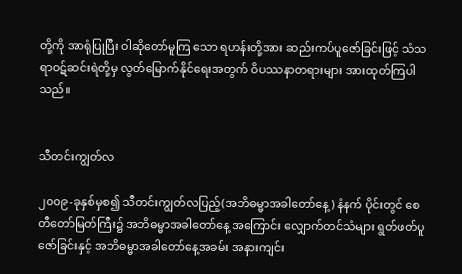တို့ကို အာရုံပြုပြီး ဝါဆိုတော်မူကြ သော ရဟန်းတို့အား ဆည်းကပ်ပူဇော်ခြင်းဖြင့် သံသရာဝဋ်ဆင်းရဲတို့မှ လွတ်မြောက်နိုင်ရေးအတွက် ဝိပဿနာတရားများ အားထုတ်ကြပါသည်။


သီတင်းကျွတ်လ

၂၀၀၉-ခုနှစ်မှစ၍ သီတင်းကျွတ်လပြည့်(အဘိဓမ္မာအခါတော်နေ့) နံနက် ပိုင်းတွင် စေတီတော်မြတ်ကြီး၌ အဘိဓမ္မာအခါတော်နေ့ အကြောင်း လျှောက်တင်သံများ ရွတ်ဖတ်ပူဇော်ခြင်းနှင့် အဘိဓမ္မာအခါတော်နေ့အခမ်း အနားကျင်း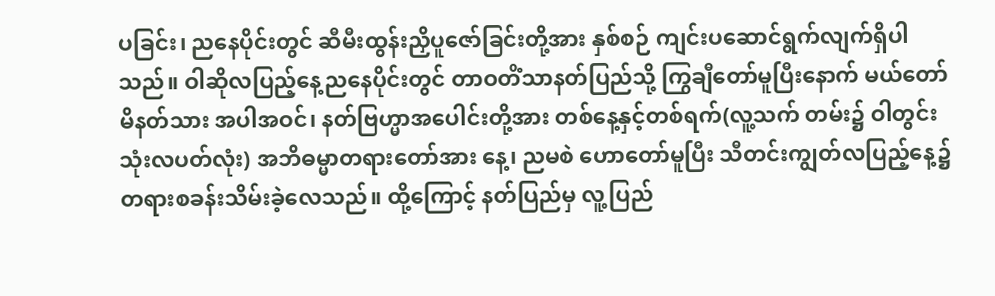ပခြင်း၊ ညနေပိုင်းတွင် ဆီမီးထွန်းညှိပူဇော်ခြင်းတို့အား နှစ်စဉ် ကျင်းပဆောင်ရွက်လျက်ရှိပါသည်။ ဝါဆိုလပြည့်နေ့ညနေပိုင်းတွင် တာဝတိံသာနတ်ပြည်သို့ ကြွချီတော်မူပြီးနောက် မယ်တော်မိနတ်သား အပါအဝင်၊ နတ်ဗြဟ္မာအပေါင်းတို့အား တစ်နေ့နှင့်တစ်ရက်(လူ့သက် တမ်း၌ ဝါတွင်းသုံးလပတ်လုံး) အဘိဓမ္မာတရားတော်အား နေ့၊ ညမစဲ ဟောတော်မူပြီး သီတင်းကျွတ်လပြည့်နေ့၌ တရားစခန်းသိမ်းခဲ့လေသည်။ ထို့ကြောင့် နတ်ပြည်မှ လူ့ပြည်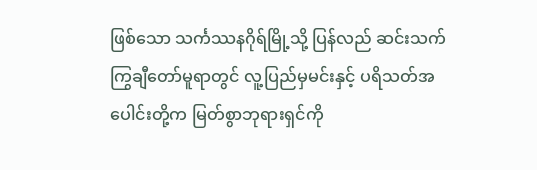ဖြစ်သော သင်္ကဿနဂိုရ်မြို့သို့ ပြန်လည် ဆင်းသက်ကြွချီတော်မူရာတွင် လူ့ပြည်မှမင်းနှင့် ပရိသတ်အပေါင်းတို့က မြတ်စွာဘုရားရှင်ကို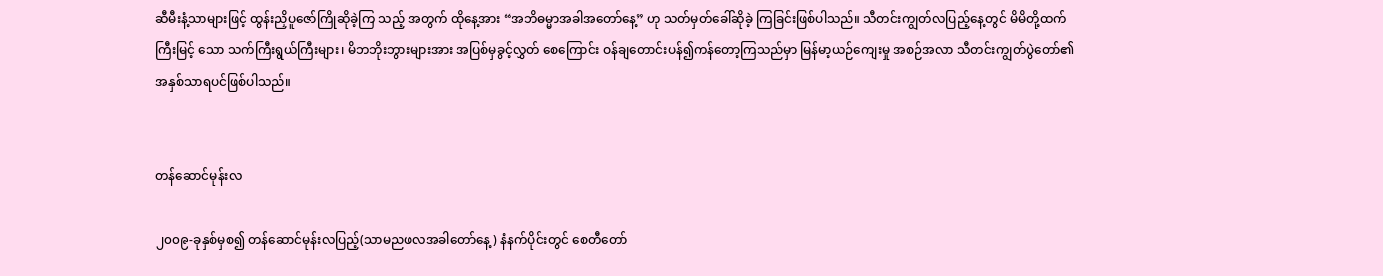ဆီမီးနံ့သာများဖြင့် ထွန်းညှိပူဇော်ကြိုဆိုခဲ့ကြ သည့် အတွက် ထိုနေ့အား “အဘိဓမ္မာအခါအတော်နေ့” ဟု သတ်မှတ်ခေါ်ဆိုခဲ့ ကြခြင်းဖြစ်ပါသည်။ သီတင်းကျွတ်လပြည့်နေ့တွင် မိမိတို့ထက် ကြီးမြင့် သော သက်ကြီးရွယ်ကြီးများ၊ မိဘဘိုးဘွားများအား အပြစ်မှခွင့်လွှတ် စေကြောင်း ဝန်ချတောင်းပန်၍ကန်တော့ကြသည်မှာ မြန်မာ့ယဉ်ကျေးမှု အစဉ်အလာ သီတင်းကျွတ်ပွဲတော်၏ အနှစ်သာရပင်ဖြစ်ပါသည်။


တန်ဆောင်မုန်းလ

၂၀၀၉-ခုနှစ်မှစ၍ တန်ဆောင်မုန်းလပြည့်(သာမညဖလအခါတော်နေ့) နံနက်ပိုင်းတွင် စေတီတော်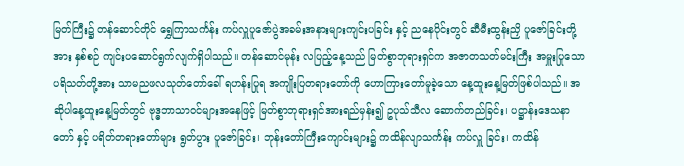မြတ်ကြီး၌ တန်ဆောင်တိုင် ရွှေကြာသင်္ကန်း ကပ်လှူပူဇော်ပွဲအခမ်းအနားများကျင်းပခြင်း နှင့် ညနေပိုင်းတွင် ဆီမီးထွန်းညှိ ပူဇော်ခြင်းတို့အား နှစ်စဉ် ကျင်းပဆောင်ရွက်လျက်ရှိပါသည်။ တန်ဆောင်မုန်း လပြည့်နေ့သည် မြတ်စွာဘုရားရှင်က အဇာတသတ်မင်းကြီး အမှူးပြုသော ပရိသတ်တို့အား သာမညဖလသုတ်တော်ခေါ် ရဟန်းပြုရ အကျိုးပြတရားတော်ကို ဟောကြားတော်မူခဲ့သော နေ့ထူးနေ့မြတ်ဖြစ်ပါသည်။ အဆိုပါနေ့ထူးနေ့မြတ်တွင် ဗုဒ္ဓဘာသာဝင်များအနေဖြင့် မြတ်စွာဘုရားရှင်အားရည်မှန်း၍ ဥပုသ်သီလ ဆောက်တည်ခြင်း၊ ပဋ္ဌာန်းဒေသနာတော် နှင့် ပရိတ်တရားတော်များ ရွတ်ပွား ပူဇော်ခြင်း၊ ဘုန်းတော်ကြီးကျောင်းများ၌ ကထိန်လျာသင်္ကန်း ကပ်လှူ ခြင်း၊ ကထိန်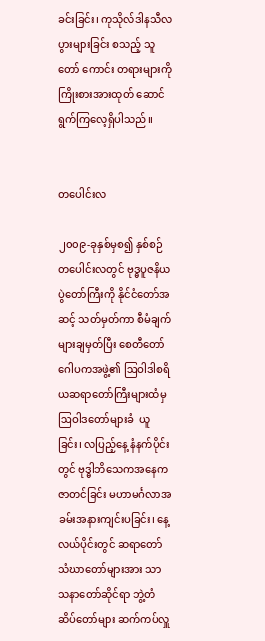ခင်းခြင်း၊ ကုသိုလ်ဒါနသီလပွားများခြင်း စသည့် သူတော် ကောင်း တရားများကို ကြိုးစားအားထုတ် ဆောင်ရွက်ကြလေ့ရှိပါသည်။


တပေါင်းလ

၂၀၀၉-ခုနှစ်မှစ၍ နှစ်စဉ် တပေါင်းလတွင် ဗုဒ္ဓပူဇနိယပွဲတော်ကြီးကို နိုင်ငံတော်အဆင့် သတ်မှတ်ကာ စီမံချက်များချမှတ်ပြီး စေတီတော် ဂေါပကအဖွဲ့၏ ဩဝါဒါစရိယဆရာတော်ကြီးများထံမှ ဩဝါဒတော်များခံ  ယူခြင်း၊ လပြည့်နေ့ နံနက်ပိုင်းတွင် ဗုဒ္ဓါဘိသေကအနေကဇာတင်ခြင်း မဟာမင်္ဂလာအခမ်းအနားကျင်းပခြင်း၊ နေ့လယ်ပိုင်းတွင် ဆရာတော် သံဃာတော်များအား သာသနာတော်ဆိုင်ရာ ဘွဲ့တံဆိပ်တော်များ ဆက်ကပ်လှူ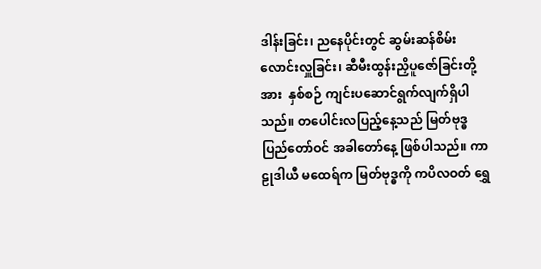ဒါန်းခြင်း၊ ညနေပိုင်းတွင် ဆွမ်းဆန်စိမ်းလောင်းလှူခြင်း၊ ဆီမီးထွန်းညှိပူဇော်ခြင်းတို့အား  နှစ်စဉ် ကျင်းပဆောင်ရွက်လျက်ရှိပါ သည်။ တပေါင်းလပြည့်နေ့သည် မြတ်ဗုဒ္ဓပြည်တော်ဝင် အခါတော်နေ့ ဖြစ်ပါသည်။ ကာဠုဒါယီ မထေရ်က မြတ်ဗုဒ္ဓကို ကပိလဝတ် ရွှေ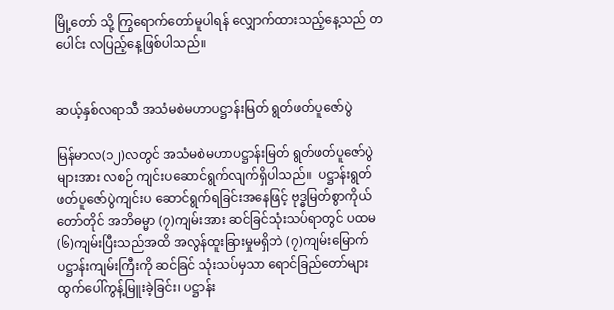မြို့တော် သို့ ကြွရောက်တော်မူပါရန် လျှောက်ထားသည့်နေ့သည် တပေါင်း လပြည့်နေ့ဖြစ်ပါသည်။


ဆယ့်နှစ်လရာသီ အသံမစဲမဟာပဋ္ဌာန်းမြတ် ရွတ်ဖတ်ပူဇော်ပွဲ

မြန်မာလ(၁၂)လတွင် အသံမစဲမဟာပဋ္ဌာန်းမြတ် ရွတ်ဖတ်ပူဇော်ပွဲများအား လစဉ် ကျင်းပဆောင်ရွက်လျက်ရှိပါသည်။  ပဋ္ဌာန်းရွတ်ဖတ်ပူဇော်ပွဲကျင်းပ ဆောင်ရွက်ရခြင်းအနေဖြင့် ဗုဒ္ဓမြတ်စွာကိုယ်တော်တိုင် အဘိဓမ္မာ (၇)ကျမ်းအား ဆင်ခြင်သုံးသပ်ရာတွင် ပထမ(၆)ကျမ်းပြီးသည်အထိ အလွန်ထူးခြားမှုမရှိဘဲ (၇)ကျမ်းမြောက် ပဋ္ဌာန်းကျမ်းကြီးကို ဆင်ခြင် သုံးသပ်မှသာ ရောင်ခြည်တော်များ ထွက်ပေါ်ကွန့်မြူးခဲ့ခြင်း၊ ပဋ္ဌာန်း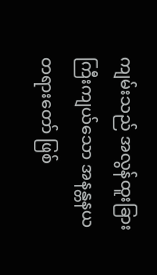ကျမ်းသည် အလွန်ထူးခြား ကြီးကျယ်သော အနန္တနယတရားတော် ဖြစ်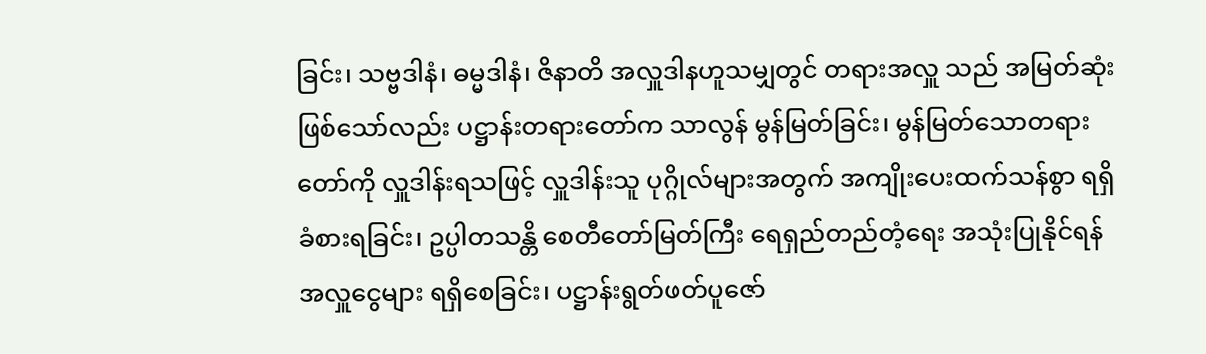ခြင်း၊ သဗ္ဗဒါနံ၊ ဓမ္မဒါနံ၊ ဇိနာတိ အလှူဒါနဟူသမျှတွင် တရားအလှူ သည် အမြတ်ဆုံးဖြစ်သော်လည်း ပဋ္ဌာန်းတရားတော်က သာလွန် မွန်မြတ်ခြင်း၊ မွန်မြတ်သောတရားတော်ကို လှူဒါန်းရသဖြင့် လှူဒါန်းသူ ပုဂ္ဂိုလ်များအတွက် အကျိုးပေးထက်သန်စွာ ရရှိခံစားရခြင်း၊ ဥပ္ပါတသန္တိ စေတီတော်မြတ်ကြီး ရေရှည်တည်တံ့ရေး အသုံးပြုနိုင်ရန် အလှူငွေများ ရရှိစေခြင်း၊ ပဋ္ဌာန်းရွတ်ဖတ်ပူဇော်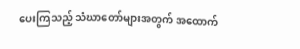ပေးကြသည့် သံဃာတော်များအတွက် အထောက်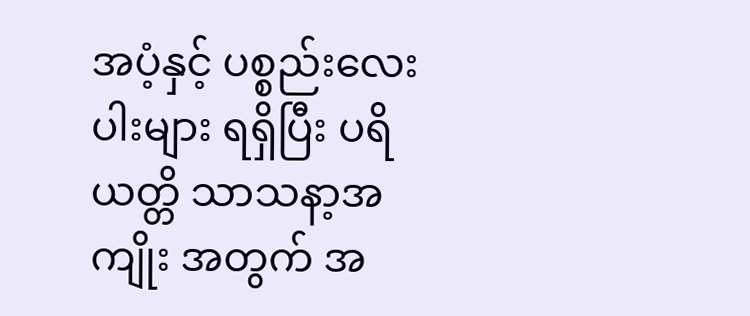အပံ့နှင့် ပစ္စည်းလေးပါးများ ရရှိပြီး ပရိယတ္တိ သာသနာ့အကျိုး အတွက် အ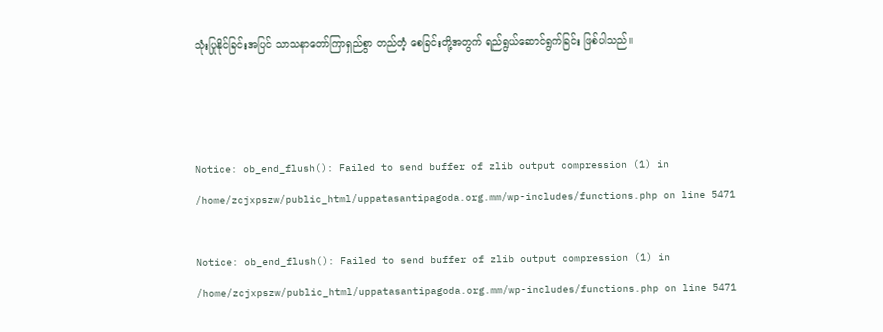သုံးပြုနိုင်ခြင်းအပြင် သာသနာတော်ကြာရှည်စွာ တည်တံ့ စေခြင်းတို့အတွက် ရည်ရွယ်ဆောင်ရွက်ခြင်း ဖြစ်ပါသည်။



Notice: ob_end_flush(): Failed to send buffer of zlib output compression (1) in /home/zcjxpszw/public_html/uppatasantipagoda.org.mm/wp-includes/functions.php on line 5471

Notice: ob_end_flush(): Failed to send buffer of zlib output compression (1) in /home/zcjxpszw/public_html/uppatasantipagoda.org.mm/wp-includes/functions.php on line 5471